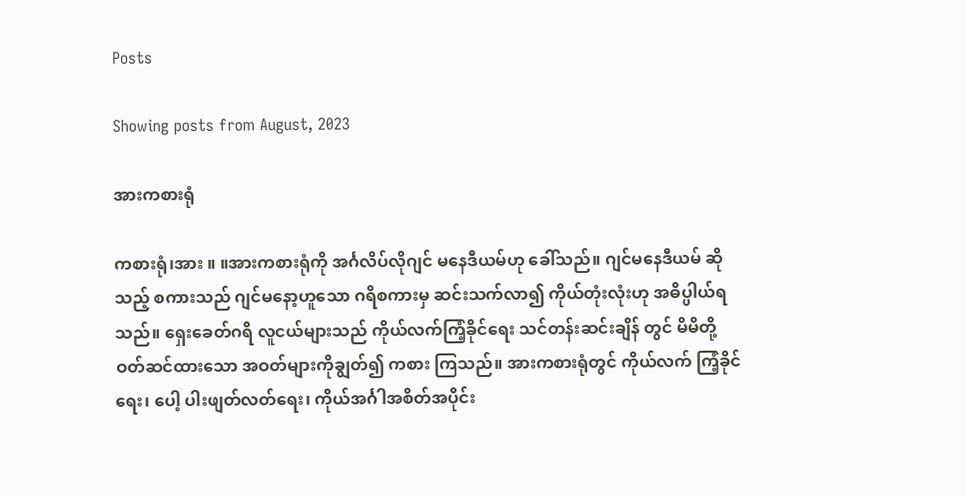Posts

Showing posts from August, 2023

အားကစားရုံ

ကစားရုံ၊အား ။ ။အားကစားရုံကို အင်္ဂလိပ်လိုဂျင် မနေဒီယမ်ဟု ခေါ်သည်။ ဂျင်မနေဒီယမ် ဆိုသည့် စကားသည် ဂျင်မနော့ဟူသော ဂရိစကားမှ ဆင်းသက်လာ၍ ကိုယ်တုံးလုံးဟု အဓိပ္ပါယ်ရသည်။ ရှေးခေတ်ဂရိ လူငယ်များသည် ကိုယ်လက်ကြံ့ခိုင်ရေး သင်တန်းဆင်းချိန် တွင် မိမိတို့ဝတ်ဆင်ထားသော အဝတ်များကိုချွတ်၍ ကစား ကြသည်။ အားကစားရုံတွင် ကိုယ်လက် ကြံ့ခိုင်ရေး၊ ပေါ့ ပါးဖျတ်လတ်ရေး၊ ကိုယ်အင်္ဂါအစိတ်အပိုင်း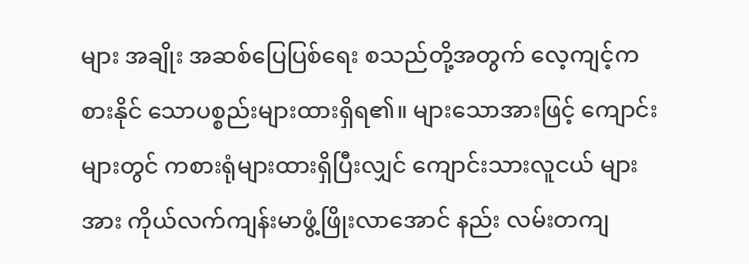များ အချိုး အဆစ်ပြေပြစ်ရေး စသည်တို့အတွက် လေ့ကျင့်ကစားနိုင် သောပစ္စည်းများထားရှိရ၏။ များသောအားဖြင့် ကျောင်း များတွင် ကစားရုံများထားရှိပြီးလျှင် ကျောင်းသားလူငယ် များအား ကိုယ်လက်ကျန်းမာဖွံ့ဖြိုးလာအောင် နည်း လမ်းတကျ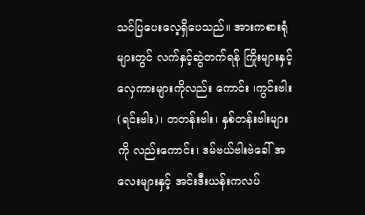သင်ပြပေးလေ့ရှိပေသည်။ အားကစားရုံများတွင် လက်နှင့်ဆွဲတက်ရန် ကြိုးများနှင့် လှေကားများကိုလည်း ကောင်း ၊ကွင်းဗါး(ရင်းဗါး)၊ တတန်းဗါး၊ နှစ်တန်းဗါးများကို လည်းကောင်း၊ ဒမ်ဗယ်ဗါးဗဲခေါ် အလေးများနှင့် အင်းဒီးယန်းကလပ်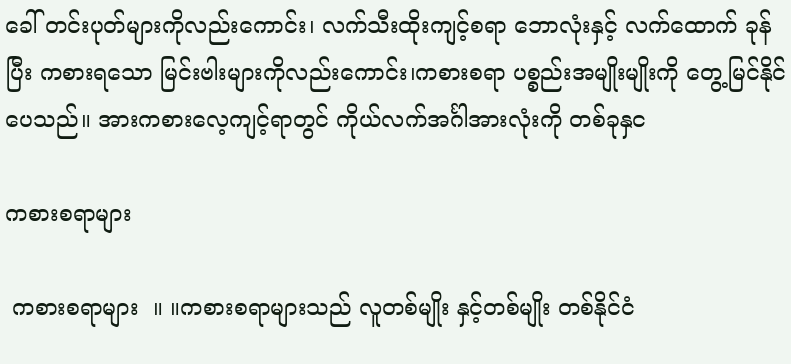ခေါ် တင်းပုတ်များကိုလည်းကောင်း၊ လက်သီးထိုးကျင့်စရာ ဘောလုံးနှင့် လက်ထောက် ခုန်ပြီး ကစားရသော မြင်းဗါးများကိုလည်းကောင်း၊ကစားစရာ ပစ္စည်းအမျိုးမျိုးကို တွေ့မြင်နိုင်ပေသည်။ အားကစားလေ့ကျင့်ရာတွင် ကိုယ်လက်အင်္ဂါအားလုံးကို တစ်ခုနှင

ကစားစရာများ

 ကစားစရာများ  ။ ။ကစားစရာများသည် လူတစ်မျိုး နှင့်တစ်မျိုး တစ်နိုင်ငံ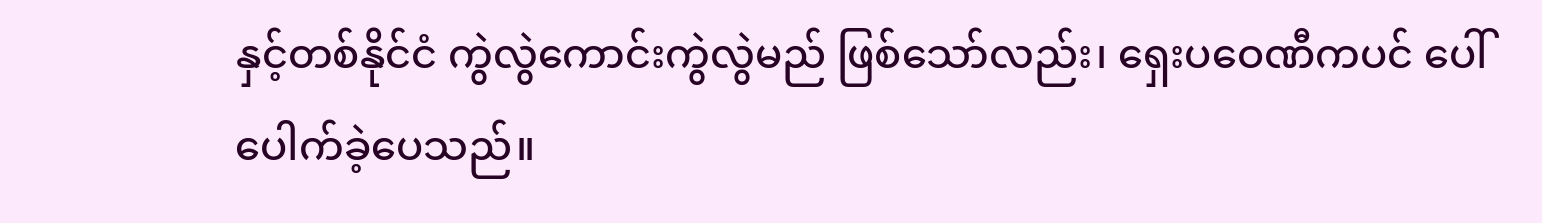နှင့်တစ်နိုင်ငံ ကွဲလွဲကောင်းကွဲလွဲမည် ဖြစ်သော်လည်း၊ ရှေးပဝေဏီကပင် ပေါ်ပေါက်ခဲ့ပေသည်။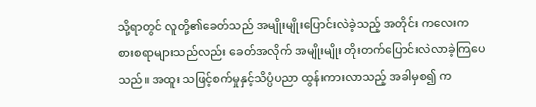သို့ရာတွင် လူတို့၏ခေတ်သည် အမျိုးမျိုးပြောင်းလဲခဲ့သည့် အတိုင်း ကလေးကစားစရာများသည်လည်း ခေတ်အလိုက် အမျိုးမျိုး တိုးတက်ပြောင်းလဲလာခဲ့ကြပေသည်။ အထူး သဖြင့်စက်မှုနှင့်သိပ္ပံပညာ ထွန်းကားလာသည့် အခါမှစ၍ က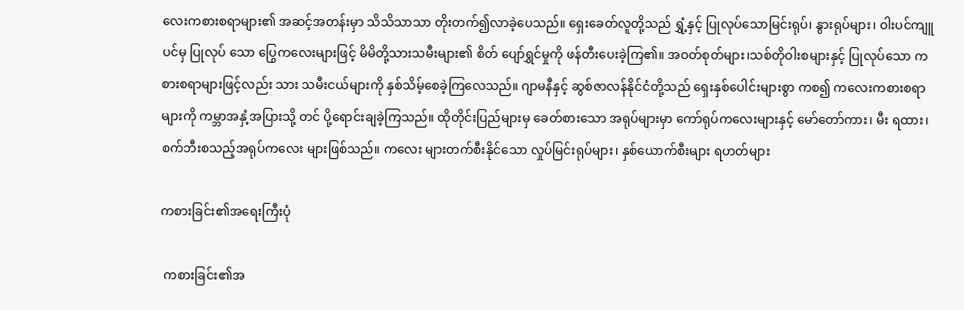လေးကစားစရာများ၏ အဆင့်အတန်းမှာ သိသိသာသာ တိုးတက်၍လာခဲ့ပေသည်။ ရှေးခေတ်လူတို့သည် ရွှံ့နှင့် ပြုလုပ်သောမြင်းရုပ်၊ နွားရုပ်များ၊ ဝါးပင်ကျူပင်မှ ပြုလုပ် သော ပြွေကလေးများဖြင့် မိမိတို့သားသမီးများ၏ စိတ် ပျော်ရွှင်မှုကို ဖန်တီးပေးခဲ့ကြ၏။ အဝတ်စုတ်များ၊သစ်တိုဝါးစများနှင့် ပြုလုပ်သော ကစားစရာများဖြင့်လည်း သား သမီးငယ်များကို နှစ်သိမ့်စေခဲ့ကြလေသည်။ ဂျာမနီနှင့် ဆွစ်ဇာလန်နိုင်ငံတို့သည် ရှေးနှစ်ပေါင်းများစွာ ကစ၍ ကလေးကစားစရာများကို ကမ္ဘာအနှံ့အပြားသို့ တင် ပို့ရောင်းချခဲ့ကြသည်။ ထိုတိုင်းပြည်များမှ ခေတ်စားသော အရုပ်များမှာ ကော်ရုပ်ကလေးများနှင့် မော်တော်ကား၊ မီး ရထား၊ စက်ဘီးစသည့်အရုပ်ကလေး များဖြစ်သည်။ ကလေး များတက်စီးနိုင်သော လှုပ်မြင်းရုပ်များ၊ နှစ်ယောက်စီးများ ရဟတ်များ

ကစားခြင်း၏အရေးကြီးပုံ

 ကစားခြင်း၏အ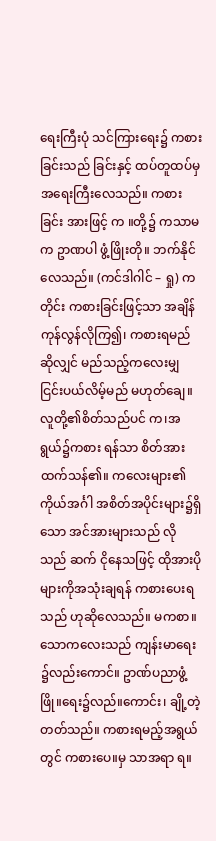ရေးကြီးပုံ သင်ကြားရေး၌ ကစားခြင်းသည် ခြင်းနှင့် ထပ်တူထပ်မှ အရေးကြီးလေသည်။ ကစားခြင်း အားဖြင့် က ။တို့၌ ကသာမက ဥာဏပါ ဖွံ့ဖြိုးတို။ ဘက်နိုင်လေသည်။ (ကင်ဒါဂါင် – ရှု) က တိုင်း ကစားခြင်းဖြင့်သာ အချိန်ကုန်လွန်လိုကြ၍၊ ကစားရမည်ဆိုလျှင် မည်သည့်ကလေးမျှ ငြင်းပယ်လိမ့်မည် မဟုတ်ချေ။ လူတို့၏စိတ်သည်ပင် က၊အရွယ်၌ကစား ရန်သာ စိတ်အားထက်သန်၏။ ကလေးများ၏ ကိုယ်အင်္ဂါ အစိတ်အပိုင်းများ၌ရှိသော အင်အားများသည် လိုသည် ဆက် ငိုနေသဖြင့် ထိုအားပိုများကိုအသုံးချရန် ကစားပေးရသည် ဟုဆိုလေသည်။ မကစာ။သောကလေးသည် ကျန်းမာရေး ၌လည်းကောင်။ ဥာဏ်ပညာဖွံ့ဖြို။ရေး၌လည်။ကောင်း၊ ချို့တဲ့ တတ်သည်။ ကစားရမည့်အရွယ်တွင် ကစားပေ။မှ သာအရာ ရ။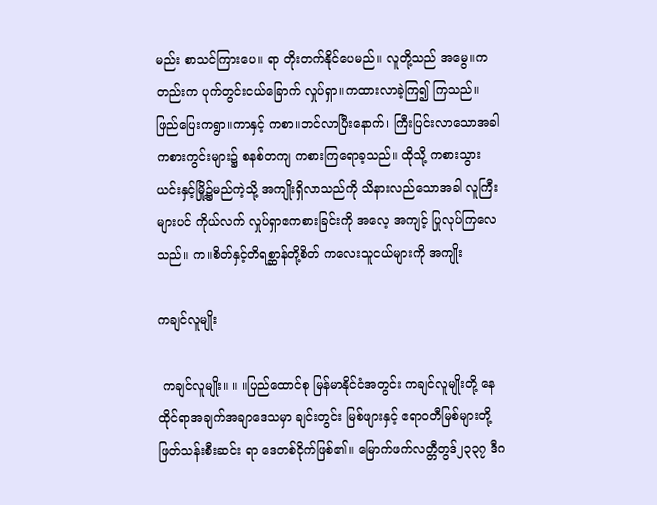မည်း စာသင်ကြားပေ။ ရာ တိုးတက်နိုင်ပေမည်။ လူတို့သည် အမွေ။ကတည်းက ပုက်တွင်းငယ်ခြောက် လှုပ်ရှာ။ကထားလာခဲ့ကြ၍ ကြသည်။ ဖြည်ပြေးကရွာ။ကာနှင့် ကစာ။ဘင်လာပြီးနောက်၊ ကြီးပြင်းလာသောအခါ ကစားကွင်းများ၌ စနစ်တကျ ကစားကြရောခ့သည်။ ထိုသို့ ကစားသွားယင်းနှင့်မြို့၌မည်ကဲ့သို့ အကျိုးရှိလာသည်ကို သိနားလည်သောအခါ လူကြီးများပင် ကိုယ်လက် လှုပ်ရှာဧကစားခြင်းကို အလေ့ အကျင့် ပြုလုပ်ကြလေသည်။ က။စိတ်နှင့်တိရစ္ဆာန်တို့စိတ် ကလေးသူငယ်များကို အကျိုး

ကချင်လူမျိုး

 ကချင်လူမျိုး။ ။ ။ပြည်ထောင်စု မြန်မာနိုင်ငံအတွင်း ကချင်လူမျိုးတို့ နေထိုင်ရာအချက်အချာဒေသမှာ ချင်းတွင်း မြစ်ဖျားနှင့် ဧရာဝတီမြစ်များတို့ ဖြတ်သန်းစီးဆင်း ရာ ဒေတစ်ငိုက်ဖြစ်၏။ မြောက်ဖက်လတ္တီတွဒ်၂၃၃၇ ဒီဂ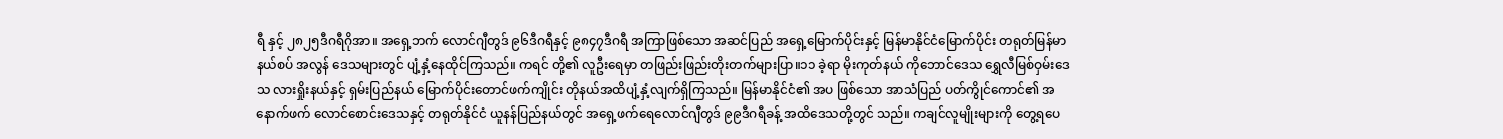ရီ နှင့် ၂၈၂၅ဒီဂရီဂိုအာ။ အရှေ့ဘက် လောင်ဂျီတွဒ် ၉၆ဒီဂရီနှင့် ၉၈၄၇ဒီဂရီ အကြာဖြစ်သော အဆင်ပြည် အရှေ့မြောက်ပိုင်းနှင့် မြန်မာနိုင်ငံမြောက်ပိုင်း တရုတ်မြန်မာ နယ်စပ် အလွန် ဒေသများတွင် ပျံ့နှံ့နေထိုင်ကြသည်။ ကရင် တို့၏ လူဦးရေမှာ တဖြည်းဖြည်းတိုးတက်များပြာ။၁၁ ခဲ့ရာ မိုးကုတ်နယ် ကိုဘောင်ဒေသ ရွှေလီမြစ်ဝှမ်းဒေသ လားရှိုးနယ်နှင့် ရှမ်းပြည်နယ် မြောက်ပိုင်းတောင်ဖက်ကျိုင်း တိုနယ်အထိပျံ့နှံ့လျက်ရှိကြသည်။ မြန်မာနိုင်ငံ၏ အပ ဖြစ်သော အာသံပြည် ပတ်ကွိုင်ကောင်၏ အနောက်ဖက် လောင်စောင်းဒေသနှင့် တရုတ်နိုင်ငံ ယူနန်ပြည်နယ်တွင် အရှေ့ဖက်ရေလောင်ဂျီတွဒ် ၉၉ဒီဂရီခန့် အထိဒေသတို့တွင် သည်။ ကချင်လူမျိုးများကို တွေ့ရပေ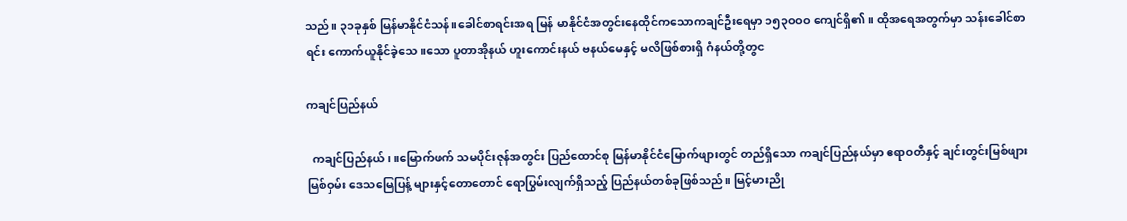သည်။ ၃၁ခုနှစ် မြန်မာနိုင်ငံသန်။ခေါင်စာရင်းအရ မြန် မာနိုင်ငံအတွင်းနေထိုင်ကသောကချင်ဦးရေမှာ ၁၅၃ဝဝဝ ကျေင်ရှိ၏။ ထိုအရေအတွက်မှာ သန်းခေါင်စာရင်း ကောက်ယူနိုင်ခဲ့သေ။သော ပူတာအိုနယ် ဟူးကောင်းနယ် ဗနယ်မေနှင့် မလိဖြစ်စားရှိ ဂံနယ်တို့တွင

ကချင်ပြည်နယ်

  ကချင်ပြည်နယ် ၊ ။မြောက်ဖက် သမပိုင်းဇုန်အတွင်း ပြည်ထောင်စု မြန်မာနိုင်ငံမြောက်ဖျားတွင် တည်ရှိသော ကချင်ပြည်နယ်မှာ ဧရာဝတီနှင့် ချင်းတွင်းမြစ်ဖျားမြစ်ဝှမ်း ဒေသမြေပြန့် များနှင့်တောတောင် ရောပြွမ်းလျက်ရှိသည့် ပြည်နယ်တစ်ခုဖြစ်သည်။ မြင့်မားညို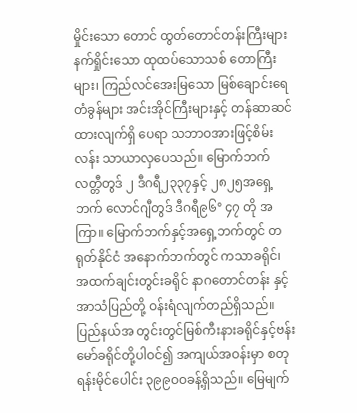မှိုင်းသော တောင် ထွတ်တောင်တန်းကြီးများ နက်ရှိုင်းသော ထုထပ်သောသစ် တောကြီးများ၊ ကြည်လင်အေးမြသော မြစ်ချောင်းရေတံခွန်များ အင်းအိုင်ကြီးများနှင့် တန်ဆာဆင်ထားလျက်ရှိ ပေရာ သဘာဝအားဖြင့်စိမ်းလန်း သာယာလှပေသည်။ မြောက်ဘက်လတ္တီတွဒ် ၂ ဒီဂရီ၂၃၃၇နှင့် ၂၈၂၅အရှေ့ ဘက် လောင်ဂျီတွဒ် ဒီဂရီ၉၆° ၄၇ တို အကြာ။ မြောက်ဘက်နှင့်အရှေ့ဘက်တွင် တရုတ်နိုင်ငံ အနောက်ဘက်တွင် ကသာခရိုင်၊ အထက်ချင်းတွင်းခရိုင် နာဂတောင်တန်း နှင့် အာသံပြည်တို့ ဝန်းရံလျက်တည်ရှိသည်။ ပြည်နယ်အ တွင်းတွင်မြစ်ကီးနားခရိုင်နှင့်ဗန်းမော်ခရိုင်တို့ပါဝင်၍ အကျယ်အဝန်းမှာ စတုရန်းမိုင်ပေါင်း ၃၉၉ဝဝခန့်ရှိသည်။ မြေမျက်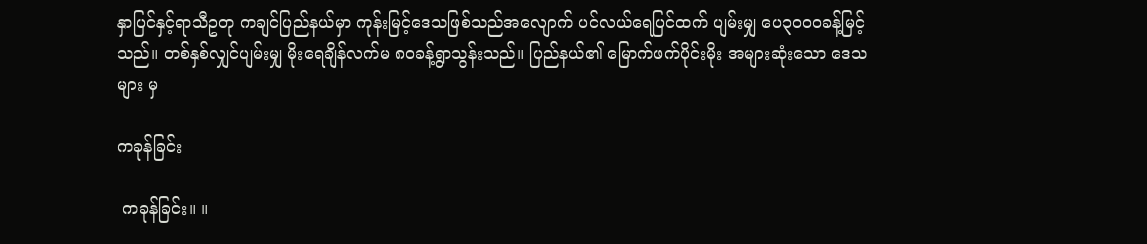နှာပြင်နှင့်ရာသီဥတု ကချင်ပြည်နယ်မှာ ကုန်းမြင့်ဒေသဖြစ်သည်အလျောက် ပင်လယ်ရေပြင်ထက် ပျမ်းမျှ ပေ၃ဝဝဝခန့်မြင့်သည်။ တစ်နှစ်လျှင်ပျမ်းမျှ မိုးရေချိန်လက်မ ၈ဝခန့်ရွာသွန်းသည်။ ပြည်နယ်၏ မြောက်ဖက်ပိုင်းမိုး အများဆုံးသော ဒေသများ မှ

ကခုန်ခြင်း

 ကခုန်ခြင်း။ ။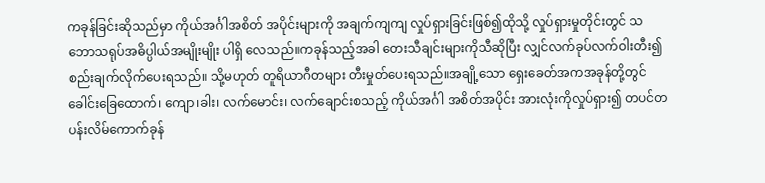ကခုန်ခြင်းဆိုသည်မှာ ကိုယ်အင်္ဂါအစိတ် အပိုင်းများကို အချက်ကျကျ လှုပ်ရှားခြင်းဖြစ်၍ထိုသို့ လှုပ်ရှားမှုတိုင်းတွင် သဘောသရုပ်အဓိပ္ပါယ်အမျိုးမျိုး ပါရှိ လေသည်။ကခုန်သည့်အခါ တေးသီချင်းများကိုသီဆိုပြီး လျှင်လက်ခုပ်လက်ဝါးတီး၍ စည်းချက်လိုက်ပေးရသည်။ သို့မဟုတ် တူရိယာဂီတများ တီးမှုတ်ပေးရသည်။အချို့သော ရှေးခေတ်အကအခုန်တို့တွင် ခေါင်းခြေထောက်၊ ကျော၊ခါး၊ လက်မောင်း၊ လက်ချောင်းစသည့် ကိုယ်အင်္ဂါ အစိတ်အပိုင်း အားလုံးကိုလှုပ်ရှား၍ တပင်တပန်းလိမ်ကောက်ခုန်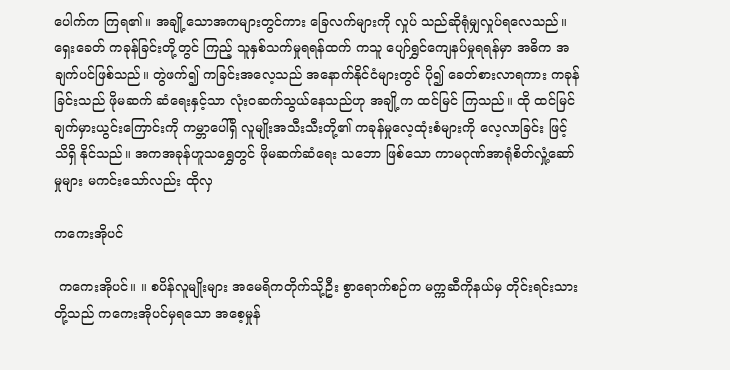ပေါက်က ကြရ၏။ အချို့သောအကများတွင်ကား ခြေလက်များကို လှုပ် သည်ဆိုရုံမျှလှုပ်ရလေသည်။ ရှေးခေတ် ကခုန်ခြင်းတို့တွင် ကြည့် သူနှစ်သက်မှုရရန်ထက် ကသူ ပျော်ရွှင်ကျေနပ်မှုရရန်မှာ အဓိက အချက်ပင်ဖြစ်သည်။ တွဲဖက်၍ ကခြင်းအလေ့သည် အနောက်နိုင်ငံများတွင် ပို၍ ခေတ်စားလာရကား ကခုန်ခြင်းသည် ဖိုမဆက် ဆံရေးနှင့်သာ လုံးဝဆက်သွယ်နေသည်ဟု အချို့က ထင်မြင် ကြသည်။ ထို ထင်မြင်ချက်မှားယွင်းကြောင်းကို ကမ္ဘာပေါ်ရှိ လူမျိုးအသီးသီးတို့၏ ကခုန်မှုလေ့ထုံးစံများကို လေ့လာခြင်း ဖြင့် သိရှိ နိုင်သည်။ အကအခုန်ဟူသရွှေတွင် ဖိုမဆက်ဆံရေး သဘော ဖြစ်သော ကာမဂုဏ်အာရုံစိတ်လှုံ့ဆော်မှုများ မကင်းသော်လည်း ထိုလှ

ကကေးအိုပင်

 ကကေးအိုပင်။ ။ စပိန်လူမျိုးများ အမေရိကတိုက်သို့ဦး စွာရောက်စဉ်က မက္ကဆီကိုနယ်မှ တိုင်းရင်းသားတို့သည် ကကေးအိုပင်မှရသော အစေ့မှုန်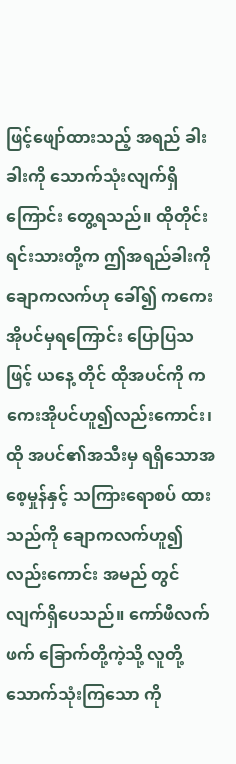ဖြင့်ဖျော်ထားသည့် အရည် ခါးခါးကို သောက်သုံးလျက်ရှိကြောင်း တွေ့ရသည်။ ထိုတိုင်းရင်းသားတို့က ဤအရည်ခါးကို ချောကလက်ဟု ခေါ်၍ ကကေးအိုပင်မှရကြောင်း ပြောပြသဖြင့် ယနေ့ တိုင် ထိုအပင်ကို ကကေးအိုပင်ဟူ၍လည်းကောင်း၊ ထို အပင်၏အသီးမှ ရရှိသောအစေ့မှုန်နှင့် သကြားရောစပ် ထားသည်ကို ချောကလက်ဟူ၍လည်းကောင်း အမည် တွင်လျက်ရှိပေသည်။ ကော်ဖီလက်ဖက် ခြောက်တို့ကဲ့သို့ လူတို့သောက်သုံးကြသော ကို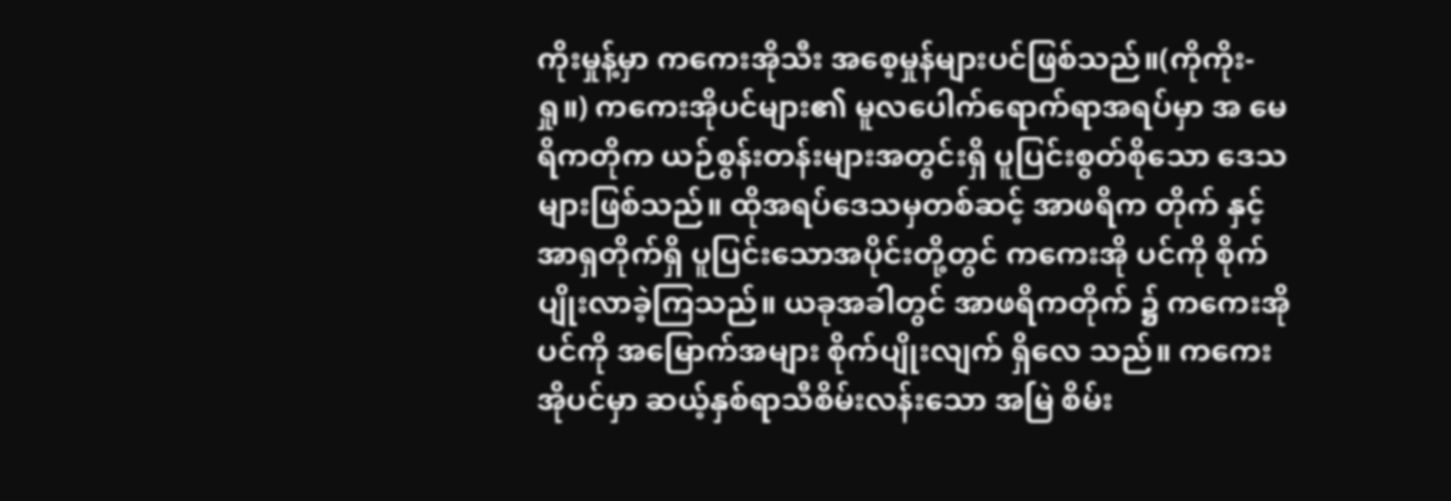ကိုးမှုန့်မှာ ကကေးအိုသီး အစေ့မှုန်များပင်ဖြစ်သည်။(ကိုကိုး- ရှု။) ကကေးအိုပင်များ၏ မူလပေါက်ရောက်ရာအရပ်မှာ အ မေရိကတိုက ယဉ်စွန်းတန်းများအတွင်းရှိ ပူပြင်းစွတ်စိုသော ဒေသများဖြစ်သည်။ ထိုအရပ်ဒေသမှတစ်ဆင့် အာဖရိက တိုက် နှင့် အာရှတိုက်ရှိ ပူပြင်းသောအပိုင်းတို့တွင် ကကေးအို ပင်ကို စိုက်ပျိုးလာခဲ့ကြသည်။ ယခုအခါတွင် အာဖရိကတိုက် ၌ ကကေးအိုပင်ကို အမြောက်အများ စိုက်ပျိုးလျက် ရှိလေ သည်။ ကကေးအိုပင်မှာ ဆယ့်နှစ်ရာသီစိမ်းလန်းသော အမြဲ စိမ်း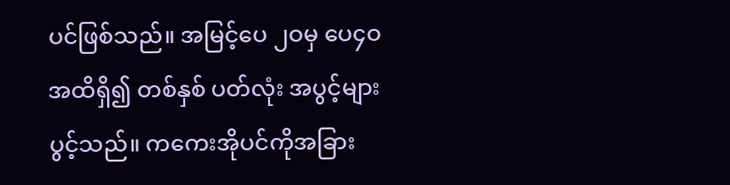ပင်ဖြစ်သည်။ အမြင့်ပေ ၂ဝမှ ပေ၄ဝ အထိရှိ၍ တစ်နှစ် ပတ်လုံး အပွင့်များ ပွင့်သည်။ ကကေးအိုပင်ကိုအခြား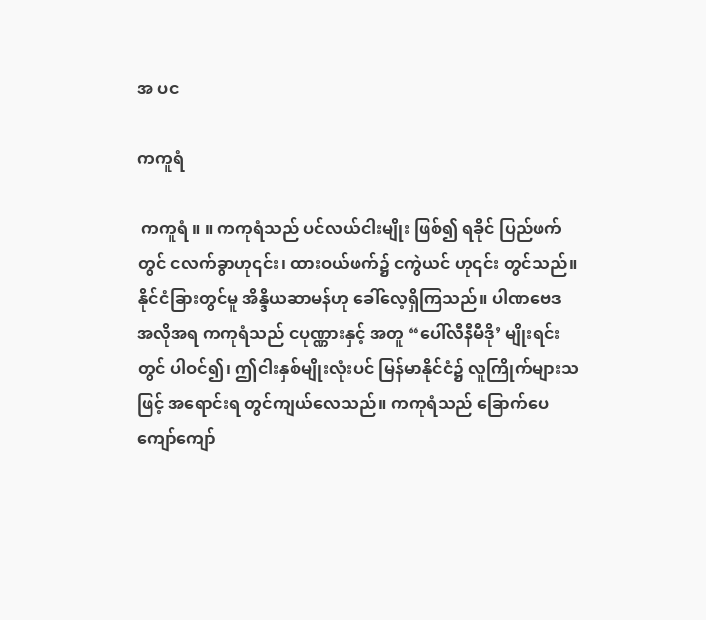အ ပင

ကကူရံ

 ကကူရံ ။ ။ ကကုရံသည် ပင်လယ်ငါးမျိုး ဖြစ်၍ ရခိုင် ပြည်ဖက်တွင် ငလက်ခွာဟု၎င်း၊ ထားဝယ်ဖက်၌ ငကွဲယင် ဟု၎င်း တွင်သည်။ နိုင်ငံခြားတွင်မူ အိန္ဒိယဆာမန်ဟု ခေါ်လေ့ရှိကြသည်။ ပါဏဗေဒ အလိုအရ ကကုရံသည် ငပုဏ္ဏားနှင့် အတူ “ပေါ်လီနီမီဒို’ မျိုးရင်းတွင် ပါဝင်၍၊ ဤငါးနှစ်မျိုးလုံးပင် မြန်မာနိုင်ငံ၌ လူကြိုက်များသဖြင့် အရောင်းရ တွင်ကျယ်လေသည်။ ကကုရံသည် ခြောက်ပေ ကျော်ကျော်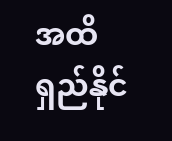အထိ ရှည်နိုင်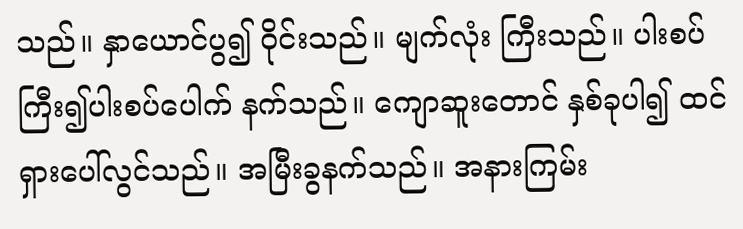သည်။ နှာယောင်ပွ၍ ဝိုင်းသည်။ မျက်လုံး ကြီးသည်။ ပါးစပ်ကြီး၍ပါးစပ်ပေါက် နက်သည်။ ကျောဆူးတောင် နှစ်ခုပါ၍ ထင် ရှားပေါ်လွင်သည်။ အမြီးခွနက်သည်။ အနားကြမ်း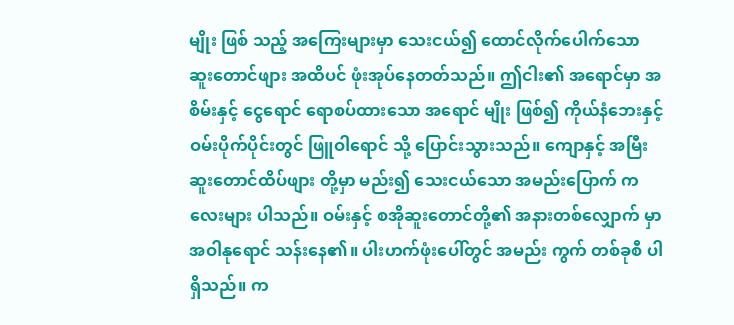မျိုး ဖြစ် သည့် အကြေးများမှာ သေးငယ်၍ ထောင်လိုက်ပေါက်သော ဆူးတောင်ဖျား အထိပင် ဖုံးအုပ်နေတတ်သည်။ ဤငါး၏ အရောင်မှာ အစိမ်းနှင့် ငွေရောင် ရောစပ်ထားသော အရောင် မျိုး ဖြစ်၍ ကိုယ်နံဘေးနှင့် ဝမ်းပိုက်ပိုင်းတွင် ဖြူဝါရောင် သို့ ပြောင်းသွားသည်။ ကျောနှင့် အမြီးဆူးတောင်ထိပ်ဖျား တို့မှာ မည်း၍ သေးငယ်သော အမည်းပြောက် ကလေးများ ပါသည်။ ဝမ်းနှင့် စအိုဆူးတောင်တို့၏ အနားတစ်လျှောက် မှာ အဝါနုရောင် သန်းနေ၏။ ပါးဟက်ဖုံးပေါ်တွင် အမည်း ကွက် တစ်ခုစီ ပါရှိသည်။ က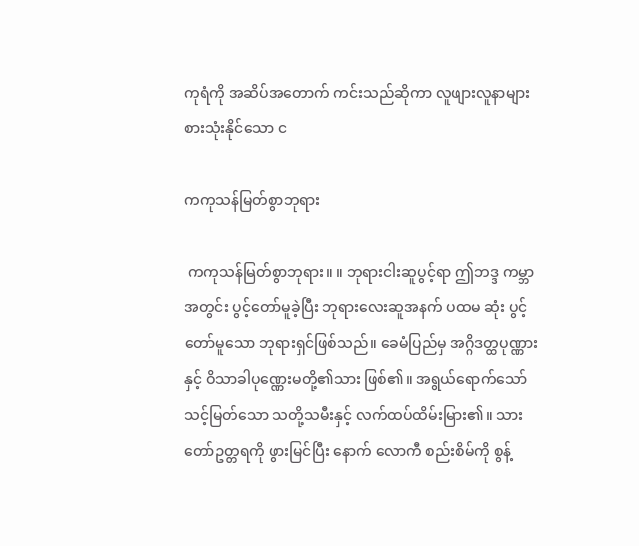ကုရံကို အဆိပ်အတောက် ကင်းသည်ဆိုကာ လူဖျားလူနာများ စားသုံးနိုင်သော င

ကကုသန်မြတ်စွာဘုရား

 ကကုသန်မြတ်စွာဘုရား။ ။ ဘုရားငါးဆူပွင့်ရာ ဤဘဒ္ဒ ကမ္ဘာအတွင်း ပွင့်တော်မူခဲ့ပြီး ဘုရားလေးဆူအနက် ပထမ ဆုံး ပွင့်တော်မူသော ဘုရားရှင်ဖြစ်သည်။ ခေမံပြည်မှ အဂ္ဂိဒတ္ထပုဏ္ဏားနှင့် ဝိသာခါပုဏ္ဏေးမတို့၏သား ဖြစ်၏။ အရွယ်ရောက်သော် သင့်မြတ်သော သတို့သမီးနှင့် လက်ထပ်ထိမ်းမြား၏။ သားတော်ဥတ္တရကို ဖွားမြင်ပြီး နောက် လောကီ စည်းစိမ်ကို စွန့်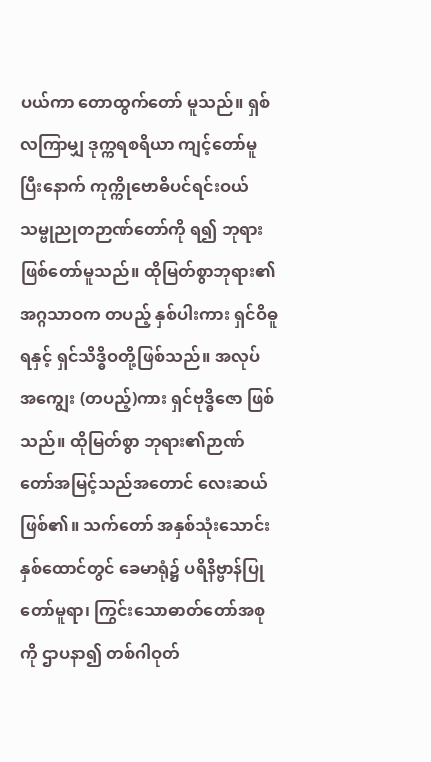ပယ်ကာ တောထွက်တော် မူသည်။ ရှစ်လကြာမျှ ဒုက္ကရစရိယာ ကျင့်တော်မူပြီးနောက် ကုက္ကိုဗောဓိပင်ရင်းဝယ် သမ္ဗုညုတဉာဏ်တော်ကို ရ၍ ဘုရား ဖြစ်တော်မူသည်။ ထိုမြတ်စွာဘုရား၏ အဂ္ဂသာဝက တပည့် နှစ်ပါးကား ရှင်ဝိဓူရနှင့် ရှင်သိဒ္ဓိဝတို့ဖြစ်သည်။ အလုပ် အကျွေး (တပည့်)ကား ရှင်ဗုဒ္ဓိဇော ဖြစ်သည်။ ထိုမြတ်စွာ ဘုရား၏ဉာဏ်တော်အမြင့်သည်အတောင် လေးဆယ် ဖြစ်၏။ သက်တော် အနှစ်သုံးသောင်း နှစ်ထောင်တွင် ခေမာရုံ၌ ပရိနိဗ္ဗာန်ပြုတော်မူရာ၊ ကြွင်းသောဓာတ်တော်အစု ကို ဌာပနာ၍ တစ်ဂါဝုတ်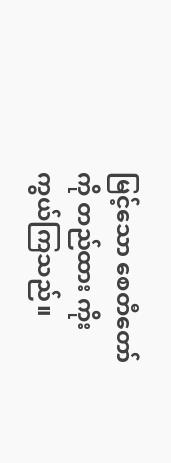မြင့်သော စေတီတော်ကို တည်ထား ကိုးကွယ်ကြသည်။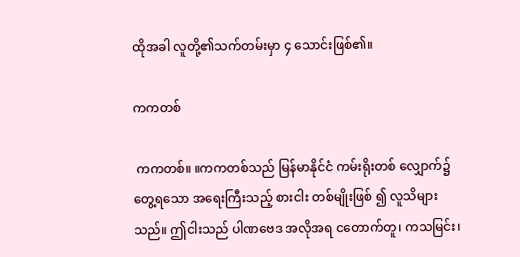ထိုအခါ လူတို့၏သက်တမ်းမှာ ၄ သောင်းဖြစ်၏။

ကကတစ်

 ကကတစ်။ ။ကကတစ်သည် မြန်မာနိုင်ငံ ကမ်းရိုးတစ် လျှောက်၌ တွေ့ရသော အရေးကြီးသည့် စားငါး တစ်မျိုးဖြစ် ၍ လူသိများသည်။ ဤငါးသည် ပါဏဗေဒ အလိုအရ ငတောက်တူ၊ ကသမြင်း၊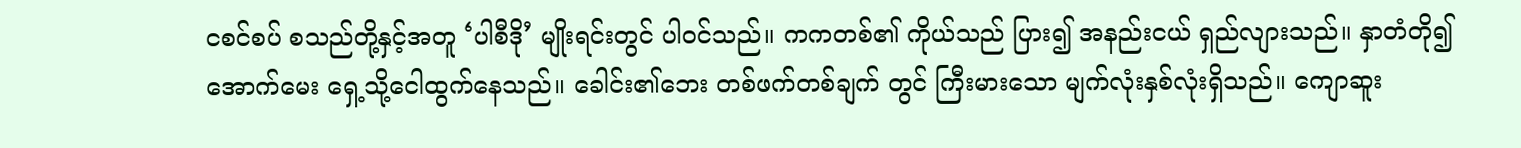ငစင်စပ် စသည်တို့နှင့်အတူ ‘ပါစီဒို’ မျိုးရင်းတွင် ပါဝင်သည်။ ကကတစ်၏ ကိုယ်သည် ပြား၍ အနည်းငယ် ရှည်လျားသည်။ နှာတံတို၍ အောက်မေး ရှေ့သို့ငေါထွက်နေသည်။ ခေါင်း၏ဘေး တစ်ဖက်တစ်ချက် တွင် ကြီးမားသော မျက်လုံးနှစ်လုံးရှိသည်။ ကျောဆူး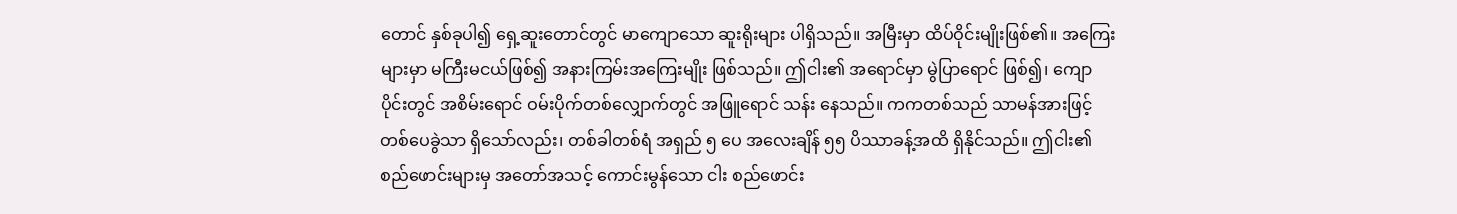တောင် နှစ်ခုပါ၍ ရှေ့ဆူးတောင်တွင် မာကျောသော ဆူးရိုးများ ပါရှိသည်။ အမြီးမှာ ထိပ်ဝိုင်းမျိုးဖြစ်၏။ အကြေးများမှာ မကြီးမငယ်ဖြစ်၍ အနားကြမ်းအကြေးမျိုး ဖြစ်သည်။ ဤငါး၏ အရောင်မှာ မွဲပြာရောင် ဖြစ်၍၊ ကျောပိုင်းတွင် အစိမ်းရောင် ဝမ်းပိုက်တစ်လျှောက်တွင် အဖြူရောင် သန်း နေသည်။ ကကတစ်သည် သာမန်အားဖြင့် တစ်ပေခွဲသာ ရှိသော်လည်း၊ တစ်ခါတစ်ရံ အရှည် ၅ ပေ အလေးချိန် ၅၅ ပိဿာခန့်အထိ ရှိနိုင်သည်။ ဤငါး၏ စည်ဖောင်းများမှ အတော်အသင့် ကောင်းမွန်သော ငါး စည်ဖောင်း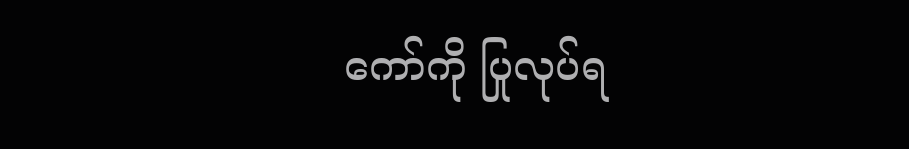ကော်ကို ပြုလုပ်ရ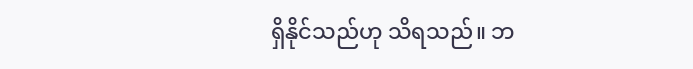ရှိနိုင်သည်ဟု သိရသည်။ ဘ